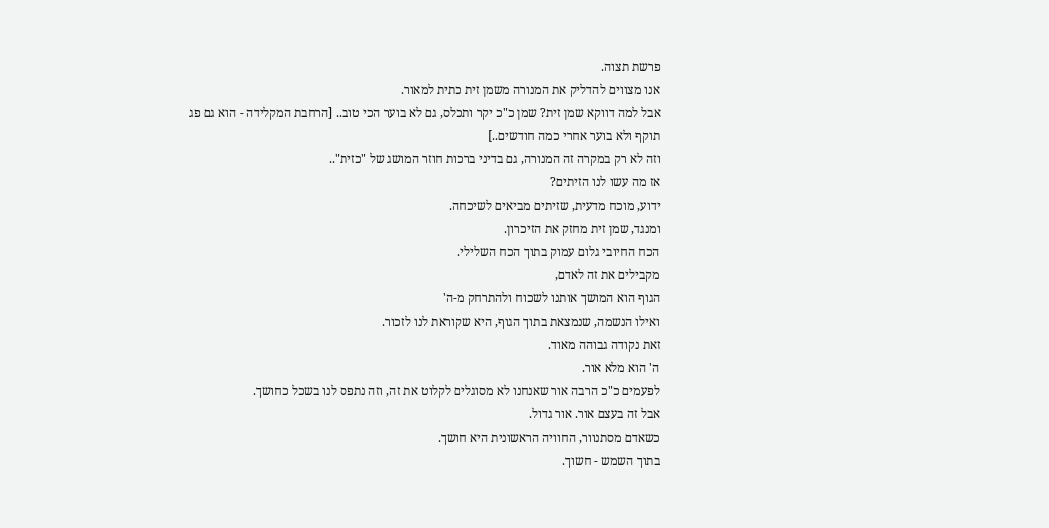פרשת תצוה.
אנו מצווים להדליק את המנורה משמן זית כתית למאור.
אבל למה דווקא שמן זית? שמן כ"כ יקר ותכלס, גם לא בוער הכי טוב.. [הרחבת המקלידה - הוא גם פג תוקף ולא בוער אחרי כמה חודשים..]
וזה לא רק במקרה זה המנורה, גם בדיני ברכות חוזר המושג של "כזית"..
אז מה עשו לנו הזיתים?
ידוע, מוכח מדעית, שזיתים מביאים לשיכחה.
ומנגד, שמן זית מחזק את הזיכרון.
הכח החיובי גלום עמוק בתוך הכח השלילי.
מקבילים את זה לאדם,
הגוף הוא המושך אותנו לשכוח ולהתרחק מ-ה'
ואילו הנשמה, שנמצאת בתוך הגוף, היא שקוראת לנו לזכור.
זאת נקודה גבוהה מאוד.
ה' הוא מלא אור.
לפעמים כ"כ הרבה אור שאנחנו לא מסוגלים לקלוט את זה, וזה נתפס לנו בשכל כחושך.
אבל זה בעצם אור. אור גדול.
כשאדם מסתנוור, החוויה הראשונית היא חושך.
בתוך השמש - חשוך.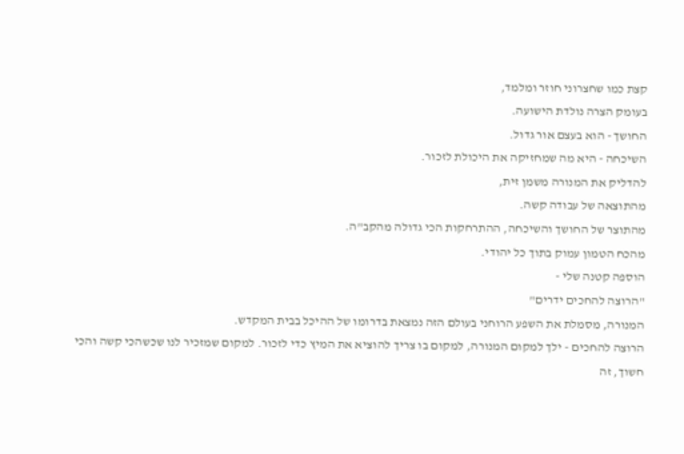קצת כמו שחצרוני חוזר ומלמד,
בעומק הצרה נולדת הישועה.
החושך - הוא בעצם אור גדול.
השיכחה - היא מה שמחזיקה את היכולת לזכור.
להדליק את המנורה משמן זית,
מהתוצאה של עבודה קשה.
מהתוצר של החושך והשיכחה, ההתרחקות הכי גדולה מהקב"ה.
מהכח הטמון עמוק בתוך כל יהודי.
הוספה קטנה שלי -
"הרוצה להחכים ידרים"
המנורה, מסמלת את השפע הרוחני בעולם הזה נמצאת בדרומו של ההיכל בבית המקדש.
הרוצה להחכים - ילך למקום המנורה, למקום בו צריך להוציא את המיץ כדי לזכור. למקום שמזכיר לנו שכשהכי קשה והכי חשוך, זה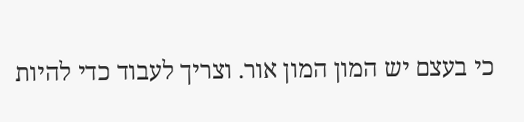כי בעצם יש המון המון אור. וצריך לעבוד כדי להיות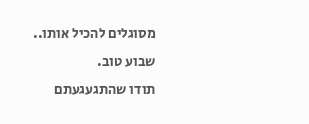מסוגלים להכיל אותו..
שבוע טוב.
תודו שהתגעגעתם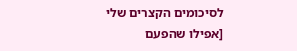לסיכומים הקצרים שלי
[אפילו שהפעם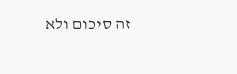זה סיכום ולא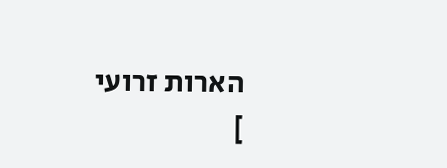הארות זרועי
]